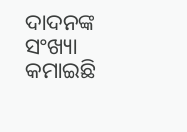ଦାଦନଙ୍କ ସଂଖ୍ୟା କମାଇଛି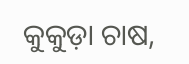କୁକୁଡ଼ା ଚାଷ,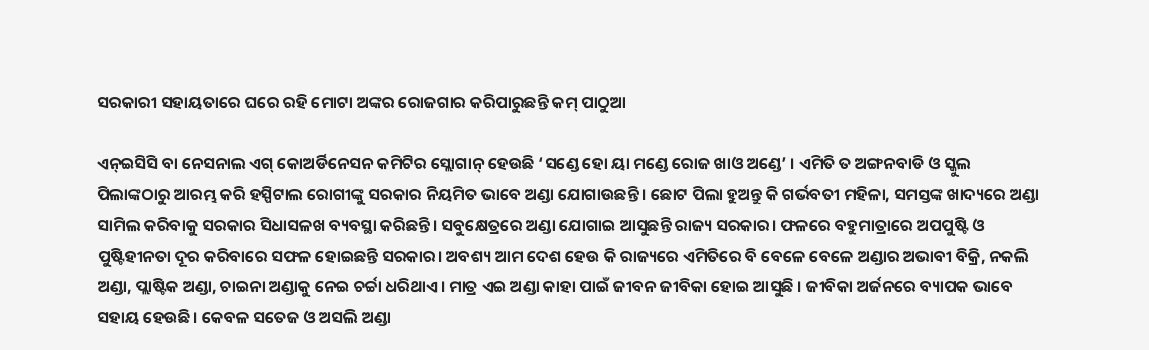ସରକାରୀ ସହାୟତାରେ ଘରେ ରହି ମୋଟା ଅଙ୍କର ରୋଜଗାର କରିପାରୁଛନ୍ତି କମ୍ ପାଠୁଆ

ଏନ୍‌ଇସିସି ବା ନେସନାଲ ଏଗ୍‌ କୋଅର୍ଡିନେସନ କମିଟିର ସ୍ଲୋଗାନ୍‌ ହେଉଛି ‘ସଣ୍ଡେ ହୋ ୟା ମଣ୍ଡେ ରୋଜ ଖାଓ ଅଣ୍ଡେ’ । ଏମିତି ତ ଅଙ୍ଗନବାଡି ଓ ସ୍କୁଲ ପିଲାଙ୍କଠାରୁ ଆରମ୍ଭ କରି ହସ୍ପିଟାଲ ରୋଗୀଙ୍କୁ ସରକାର ନିୟମିତ ଭାବେ ଅଣ୍ଡା ଯୋଗାଉଛନ୍ତି । ଛୋଟ ପିଲା ହୁଅନ୍ତୁ କି ଗର୍ଭବତୀ ମହିଳା, ସମସ୍ତଙ୍କ ଖାଦ୍ୟରେ ଅଣ୍ଡା ସାମିଲ କରିବାକୁ ସରକାର ସିଧାସଳଖ ବ୍ୟବସ୍ଥା କରିଛନ୍ତି। ସବୁକ୍ଷେତ୍ରରେ ଅଣ୍ଡା ଯୋଗାଇ ଆସୁଛନ୍ତି ରାଜ୍ୟ ସରକାର। ଫଳରେ ବହୁମାତ୍ରାରେ ଅପପୁଷ୍ଟି ଓ ପୁଷ୍ଟିହୀନତା ଦୂର କରିବାରେ ସଫଳ ହୋଇଛନ୍ତି ସରକାର। ଅବଶ୍ୟ ଆମ ଦେଶ ହେଉ କି ରାଜ୍ୟରେ ଏମିତିରେ ବି ବେଳେ ବେଳେ ଅଣ୍ଡାର ଅଭାବୀ ବିକ୍ରି, ନକଲି ଅଣ୍ଡା, ପ୍ଲାଷ୍ଟିକ ଅଣ୍ଡା, ଚାଇନା ଅଣ୍ଡାକୁ ନେଇ ଚର୍ଚ୍ଚା ଧରିଥାଏ। ମାତ୍ର ଏଇ ଅଣ୍ଡା କାହା ପାଇଁ ଜୀବନ ଜୀବିକା ହୋଇ ଆସୁଛି । ଜୀବିକା ଅର୍ଜନରେ ବ୍ୟାପକ ଭାବେ ସହାୟ ହେଉଛି। କେବଳ ସତେଜ ଓ ଅସଲି ଅଣ୍ଡା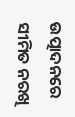ଉତ୍ପାଦନରେ ସୀମିତ ନରଖି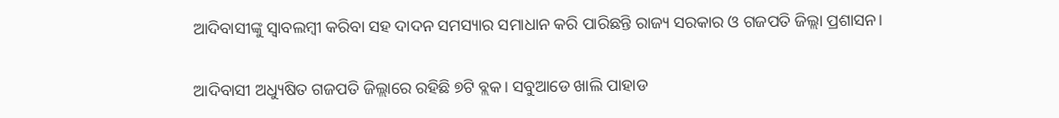ଆଦିବାସୀଙ୍କୁ ସ୍ୱାବଲମ୍ବୀ କରିବା ସହ ଦାଦନ ସମସ୍ୟାର ସମାଧାନ କରି ପାରିଛନ୍ତି ରାଜ୍ୟ ସରକାର ଓ ଗଜପତି ଜିଲ୍ଲା ପ୍ରଶାସନ।

ଆଦିବାସୀ ଅଧ୍ୟୁଷିତ ଗଜପତି ଜିଲ୍ଲାରେ ରହିଛି ୭ଟି ବ୍ଲକ। ସବୁଆଡେ ଖାଲି ପାହାଡ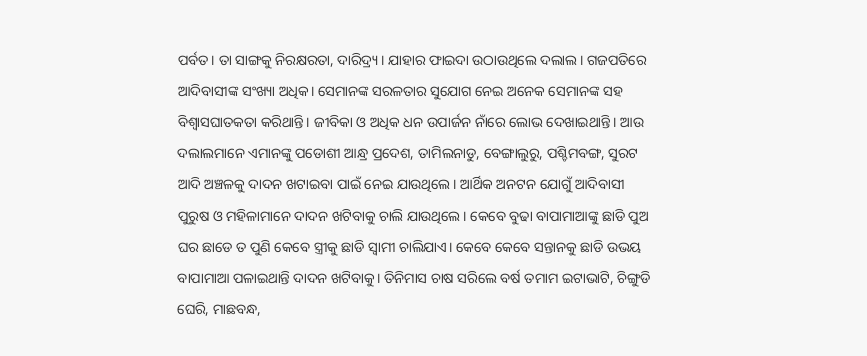ପର୍ବତ। ତା ସାଙ୍ଗକୁ ନିରକ୍ଷରତା, ଦାରିଦ୍ର୍ୟ। ଯାହାର ଫାଇଦା ଉଠାଉଥିଲେ ଦଲାଲ। ଗଜପତିରେ ଆଦିବାସୀଙ୍କ ସଂଖ୍ୟା ଅଧିକ। ସେମାନଙ୍କ ସରଳତାର ସୁଯୋଗ ନେଇ ଅନେକ ସେମାନଙ୍କ ସହ ବିଶ୍ୱାସଘାତକତା କରିଥାନ୍ତି। ଜୀବିକା ଓ ଅଧିକ ଧନ ଉପାର୍ଜନ ନାଁରେ ଲୋଭ ଦେଖାଇଥାନ୍ତି। ଆଉ ଦଲାଲମାନେ ଏମାନଙ୍କୁ ପଡୋଶୀ ଆନ୍ଧ୍ର ପ୍ରଦେଶ, ତାମିଲନାଡୁ, ବେଙ୍ଗାଲୁରୁ, ପଶ୍ଚିମବଙ୍ଗ, ସୁରଟ ଆଦି ଅଞ୍ଚଳକୁ ଦାଦନ ଖଟାଇବା ପାଇଁ ନେଇ ଯାଉଥିଲେ। ଆର୍ଥିକ ଅନଟନ ଯୋଗୁଁ ଆଦିବାସୀ ପୁରୁଷ ଓ ମହିଳାମାନେ ଦାଦନ ଖଟିବାକୁ ଚାଲି ଯାଉଥିଲେ। କେବେ ବୁଢା ବାପାମାଆଙ୍କୁ ଛାଡି ପୁଅ ଘର ଛାଡେ ତ ପୁଣି କେବେ ସ୍ତ୍ରୀକୁ ଛାଡି ସ୍ୱାମୀ ଚାଲିଯାଏ। କେବେ କେବେ ସନ୍ତାନକୁ ଛାଡି ଉଭୟ ବାପାମାଆ ପଳାଇଥାନ୍ତି ଦାଦନ ଖଟିବାକୁ। ତିନିମାସ ଚାଷ ସରିଲେ ବର୍ଷ ତମାମ ଇଟାଭାଟି, ଚିଙ୍ଗୁଡି ଘେରି, ମାଛବନ୍ଧ,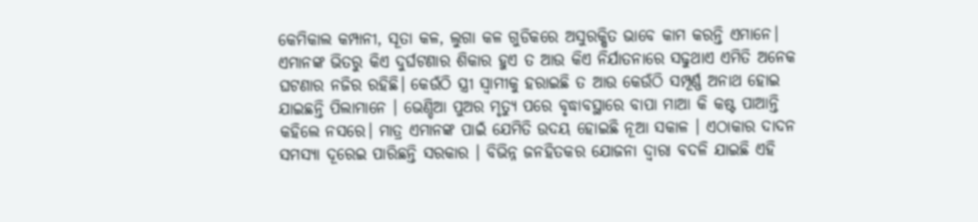କେମିକାଲ କମ୍ପାନୀ, ସୂତା କଳ, ଲୁଗା କଳ ଗୁଡିକରେ ଅସୁରକ୍ଷିତ ଭାବେ କାମ କରନ୍ତି ଏମାନେ। ଏମାନଙ୍କ ଭିତରୁ କିଏ ଦୁର୍ଘଟଣାର ଶିକାର ହୁଏ ତ ଆଉ କିଏ ନିର୍ଯାତନାରେ ସଢୁଥାଏ ଏମିତି ଅନେକ ଘଟଣାର ନଜିର ରହିଛି। କେଉଁଠି ସ୍ତ୍ରୀ ସ୍ୱାମୀକୁ ହରାଇଛି ତ ଆଉ କେଉଁଠି ସମ୍ପୂର୍ଣ୍ଣ ଅନାଥ ହୋଇ ଯାଇଛନ୍ତି ପିଲାମାନେ । ଭେଣ୍ଡିଆ ପୁଅର ମୃତ୍ୟୁ ପରେ ବୃଦ୍ଧାବସ୍ଥାରେ ବାପା ମାଆ କି କଷ୍ଟ ପାଆନ୍ତି କହିଲେ ନସରେ। ମାତ୍ର ଏମାନଙ୍କ ପାଇଁ ଯେମିତି ଉଦୟ ହୋଇଛି ନୂଆ ସକାଳ । ଏଠାକାର ଦାଦନ ସମସ୍ୟା ଦୂରେଇ ପାରିଛନ୍ତି ସରକାର । ବିଭିନ୍ନ ଜନହିତକର ଯୋଜନା ଦ୍ୱାରା ବଦଳି ଯାଇଛି ଏହି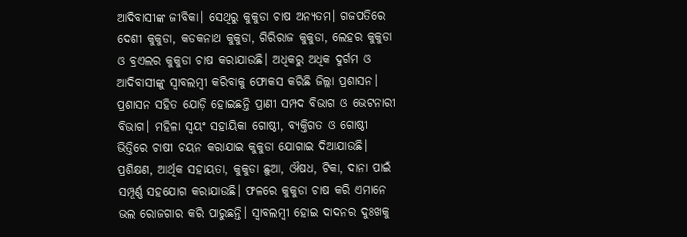ଆଦିବାସୀଙ୍କ ଜୀବିକା। ସେଥିରୁ କୁକୁଡା ଚାଷ ଅନ୍ୟତମ। ଗଜପତିରେ ଦେଶୀ କୁକୁଡା, କଡକନାଥ କୁକୁଡା, ଗିରିରାଜ କୁକୁଡା, ଲେହର କୁକୁଡା ଓ ବ୍ରଏଲର କୁକୁଡା ଚାଷ କରାଯାଉଛି। ଅଧିକରୁ ଅଧିକ ଦୁର୍ଗମ ଓ ଆଦିବାସୀଙ୍କୁ ସ୍ୱାବଲମ୍ବୀ କରିବାକୁ ଫୋକସ କରିଛି ଜିଲ୍ଲା ପ୍ରଶାସନ। ପ୍ରଶାସନ ସହିତ ଯୋଡ଼ି ହୋଇଛନ୍ତି ପ୍ରାଣୀ ସମ୍ପଦ ବିଭାଗ ଓ ଭେଟନାରୀ ବିଭାଗ। ମହିଳା ସ୍ୱୟଂ ସହାୟିକା ଗୋଷ୍ଠୀ, ବ୍ୟକ୍ତିଗତ ଓ ଗୋଷ୍ଠୀ ଭିତ୍ତିରେ ଚାଷୀ ଚୟନ କରାଯାଇ କୁକୁଡା ଯୋଗାଇ ଦିଆଯାଉଛି। ପ୍ରଶିକ୍ଷଣ, ଆର୍ଥିକ ସହାୟତା, କୁକୁଡା ଛୁଆ, ଔଷଧ, ଟିକା, ଦାନା ପାଇଁ ସମ୍ପୂର୍ଣ୍ଣ ସହଯୋଗ କରାଯାଉଛି। ଫଳରେ କୁକୁଡା ଚାଷ କରି ଏମାନେ ଭଲ ରୋଜଗାର କରି ପାରୁଛନ୍ତି। ସ୍ୱାବଲମ୍ବୀ ହୋଇ ଦାଦନର ଦୁଃଖକୁ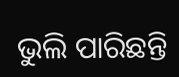ଭୁଲି ପାରିଛନ୍ତି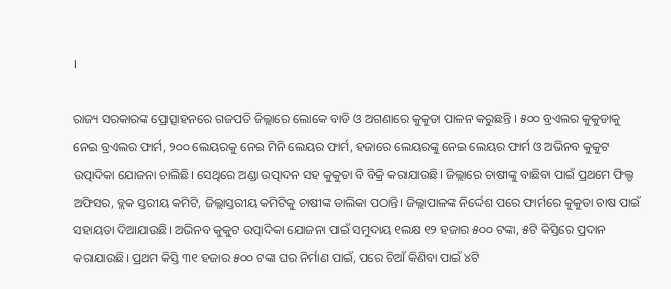।

ରାଜ୍ୟ ସରକାରଙ୍କ ପ୍ରୋତ୍ସାହନରେ ଗଜପତି ଜିଲ୍ଲାରେ ଲୋକେ ବାଡି ଓ ଅଗଣାରେ କୁକୁଡା ପାଳନ କରୁଛନ୍ତି । ୫୦୦ ବ୍ରଏଲର କୁକୁଡାକୁ ନେଇ ବ୍ରଏଲର ଫାର୍ମ, ୨୦୦ ଲେୟରକୁ ନେଇ ମିନି ଲେୟର ଫାର୍ମ, ହଜାରେ ଲେୟରଙ୍କୁ ନେଇ ଲେୟର ଫାର୍ମ ଓ ଅଭିନବ କୁକୁଟ ଉତ୍ପାଦିକା ଯୋଜନା ଚାଲିଛି। ସେଥିରେ ଅଣ୍ଡା ଉତ୍ପାଦନ ସହ କୁକୁଡା ବି ବିକ୍ରି କରାଯାଉଛି। ଜିଲ୍ଲାରେ ଚାଷୀଙ୍କୁ ବାଛିବା ପାଇଁ ପ୍ରଥମେ ଫିଲ୍ଡ ଅଫିସର, ବ୍ଲକ ସ୍ତରୀୟ କମିଟି, ଜିଲ୍ଲାସ୍ତରୀୟ କମିଟିକୁ ଚାଷୀଙ୍କ ତାଲିକା ପଠାନ୍ତି। ଜିଲ୍ଲାପାଳଙ୍କ ନିର୍ଦ୍ଦେଶ ପରେ ଫାର୍ମରେ କୁକୁଡା ଚାଷ ପାଇଁ ସହାୟତା ଦିଆଯାଉଛି। ଅଭିନବ କୁକୁଟ ଉତ୍ପାଦିକା ଯୋଜନା ପାଇଁ ସମୁଦାୟ ୧ଲକ୍ଷ ୧୨ ହଜାର ୫୦୦ ଟଙ୍କା, ୫ଟି କିସ୍ତିରେ ପ୍ରଦାନ କରାଯାଉଛି। ପ୍ରଥମ କିସ୍ତି ୩୧ ହଜାର ୫୦୦ ଟଙ୍କା ଘର ନିର୍ମାଣ ପାଇଁ, ପରେ ଚିଆଁ କିଣିବା ପାଇଁ ୪ଟି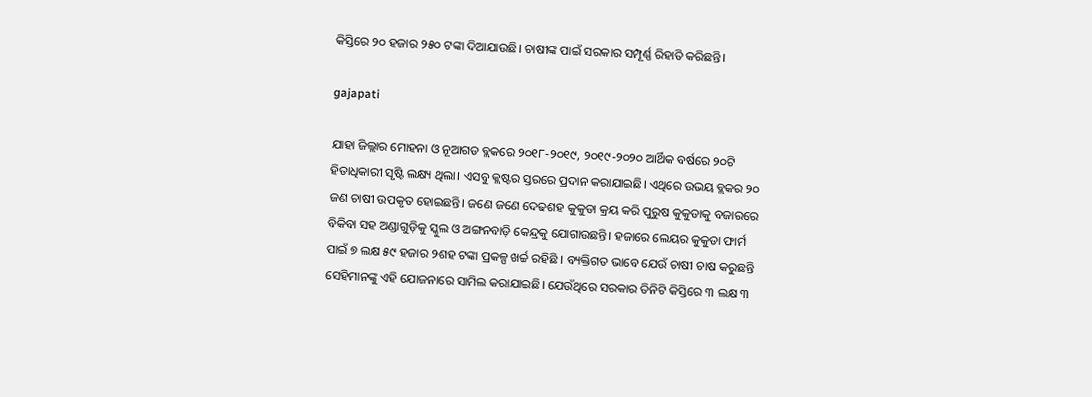କିସ୍ତିରେ ୨୦ ହଜାର ୨୫୦ ଟଙ୍କା ଦିଆଯାଉଛି। ଚାଷୀଙ୍କ ପାଇଁ ସରକାର ସମ୍ପୂର୍ଣ୍ଣ ରିହାତି କରିଛନ୍ତି।

gajapati

ଯାହା ଜିଲ୍ଲାର ମୋହନା ଓ ନୂଆଗଡ ବ୍ଲକରେ ୨୦୧୮-୨୦୧୯, ୨୦୧୯-୨୦୨୦ ଆର୍ଥିକ ବର୍ଷରେ ୨୦ଟି ହିତାଧିକାରୀ ସୃଷ୍ଟି ଲକ୍ଷ୍ୟ ଥିଲା। ଏସବୁ କ୍ଲଷ୍ଟର ସ୍ତରରେ ପ୍ରଦାନ କରାଯାଇଛି। ଏଥିରେ ଉଭୟ ବ୍ଲକର ୨୦ ଜଣ ଚାଷୀ ଉପକୃତ ହୋଇଛନ୍ତି। ଜଣେ ଜଣେ ଦେଢଶହ କୁକୁଡା କ୍ରୟ କରି ପୁରୁଷ କୁକୁଡାକୁ ବଜାରରେ ବିକିବା ସହ ଅଣ୍ଡାଗୁଡ଼ିକୁ ସ୍କୁଲ ଓ ଅଙ୍ଗନବାଡ଼ି କେନ୍ଦ୍ରକୁ ଯୋଗାଉଛନ୍ତି। ହଜାରେ ଲେୟର କୁକୁଡା ଫାର୍ମ ପାଇଁ ୭ ଲକ୍ଷ ୫୯ ହଜାର ୨ଶହ ଟଙ୍କା ପ୍ରକଳ୍ପ ଖର୍ଚ୍ଚ ରହିଛି । ବ୍ୟକ୍ତିଗତ ଭାବେ ଯେଉଁ ଚାଷୀ ଚାଷ କରୁଛନ୍ତି ସେହିମାନଙ୍କୁ ଏହି ଯୋଜନାରେ ସାମିଲ କରାଯାଇଛି। ଯେଉଁଥିରେ ସରକାର ତିନିଟି କିସ୍ତିରେ ୩ ଲକ୍ଷ ୩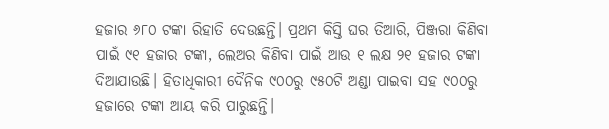ହଜାର ୬୮୦ ଟଙ୍କା ରିହାତି ଦେଉଛନ୍ତି। ପ୍ରଥମ କିସ୍ତି ଘର ତିଆରି, ପିଞ୍ଜରା କିଣିବା ପାଇଁ ୯୧ ହଜାର ଟଙ୍କା, ଲେଅର କିଣିବା ପାଇଁ ଆଉ ୧ ଲକ୍ଷ ୨୧ ହଜାର ଟଙ୍କା ଦିଆଯାଉଛି। ହିତାଧିକାରୀ ଦୈନିକ ୯୦୦ରୁ ୯୫୦ଟି ଅଣ୍ଡା ପାଇବା ସହ ୯୦୦ରୁ ହଜାରେ ଟଙ୍କା ଆୟ କରି ପାରୁଛନ୍ତି।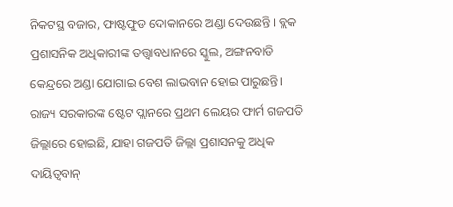ନିକଟସ୍ଥ ବଜାର, ଫାଷ୍ଟଫୁଡ ଦୋକାନରେ ଅଣ୍ଡା ଦେଉଛନ୍ତି । ବ୍ଲକ ପ୍ରଶାସନିକ ଅଧିକାରୀଙ୍କ ତତ୍ତ୍ୱାବଧାନରେ ସ୍କୁଲ, ଅଙ୍ଗନବାଡି କେନ୍ଦ୍ରରେ ଅଣ୍ଡା ଯୋଗାଇ ବେଶ ଲାଭବାନ ହୋଇ ପାରୁଛନ୍ତି। ରାଜ୍ୟ ସରକାରଙ୍କ ଷ୍ଟେଟ ପ୍ଲାନରେ ପ୍ରଥମ ଲେୟର ଫାର୍ମ ଗଜପତି ଜିଲ୍ଲାରେ ହୋଇଛି, ଯାହା ଗଜପତି ଜିଲ୍ଲା ପ୍ରଶାସନକୁ ଅଧିକ ଦାୟିତ୍ୱବାନ୍‌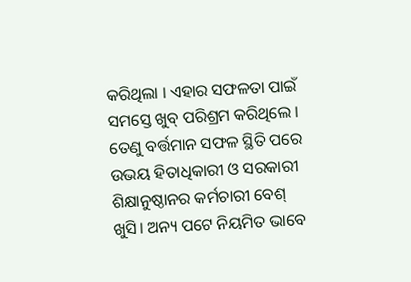କରିଥିଲା । ଏହାର ସଫଳତା ପାଇଁ ସମସ୍ତେ ଖୁବ୍‌ ପରିଶ୍ରମ କରିଥିଲେ । ତେଣୁ ବର୍ତ୍ତମାନ ସଫଳ ସ୍ଥିତି ପରେ ଉଭୟ ହିତାଧିକାରୀ ଓ ସରକାରୀ ଶିକ୍ଷାନୁଷ୍ଠାନର କର୍ମଚାରୀ ବେଶ୍‌ ଖୁସି। ଅନ୍ୟ ପଟେ ନିୟମିତ ଭାବେ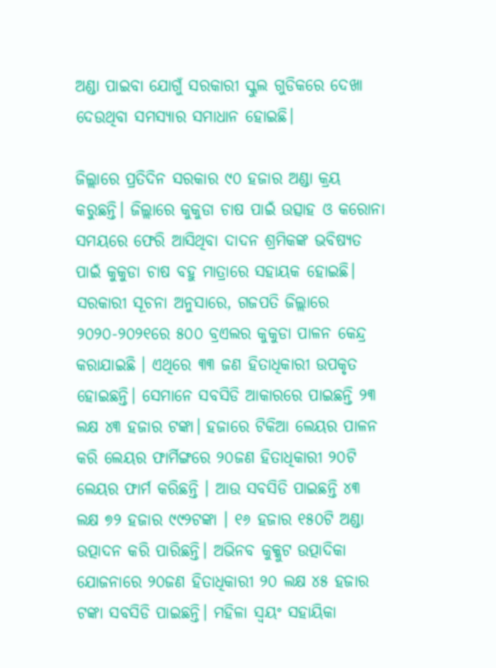ଅଣ୍ଡା ପାଇବା ଯୋଗୁଁ ସରକାରୀ ସ୍କୁଲ ଗୁଡିକରେ ଦେଖା ଦେଉଥିବା ସମସ୍ୟାର ସମାଧାନ ହୋଇଛି।

ଜିଲ୍ଲାରେ ପ୍ରତିଦିନ ସରକାର ୯୦ ହଜାର ଅଣ୍ଡା କ୍ରୟ କରୁଛନ୍ତି। ଜିଲ୍ଲାରେ କୁକୁଡା ଚାଷ ପାଇଁ ଉତ୍ସାହ ଓ କରୋନା ସମୟରେ ଫେରି ଆସିଥିବା ଦାଦନ ଶ୍ରମିକଙ୍କ ଭବିଷ୍ୟତ ପାଇଁ କୁକୁଡା ଚାଷ ବହୁ ମାତ୍ରାରେ ସହାୟକ ହୋଇଛି। ସରକାରୀ ସୂଚନା ଅନୁସାରେ, ଗଜପତି ଜିଲ୍ଲାରେ ୨୦୨୦-୨୦୨୧ରେ ୫୦୦ ବ୍ରଏଲର କୁକୁଡା ପାଳନ କେନ୍ଦ୍ର କରାଯାଇଛି । ଏଥିରେ ୩୩ ଜଣ ହିତାଧିକାରୀ ଉପକୃତ ହୋଇଛନ୍ତି। ସେମାନେ ସବସିଡି ଆକାରରେ ପାଇଛନ୍ତି ୨୩ ଲକ୍ଷ ୪୩ ହଜାର ଟଙ୍କା। ହଜାରେ ଟିକିଆ ଲେୟର ପାଳନ କରି ଲେୟର ଫାର୍ମିଙ୍ଗରେ ୨୦ଜଣ ହିତାଧିକାରୀ ୨୦ଟି ଲେୟର ଫାର୍ମ କରିଛନ୍ତି । ଆଉ ସବସିଡି ପାଇଛନ୍ତି ୪୩ ଲକ୍ଷ ୭୨ ହଜାର ୯୯୨ଟଙ୍କା । ୧୬ ହଜାର ୧୫୦ଟି ଅଣ୍ଡା ଉତ୍ପାଦନ କରି ପାରିଛନ୍ତି। ଅଭିନବ କୁକ୍କୁଟ ଉତ୍ପାଦିକା ଯୋଜନାରେ ୨୦ଜଣ ହିତାଧିକାରୀ ୨୦ ଲକ୍ଷ ୪୫ ହଜାର ଟଙ୍କା ସବସିଡି ପାଇଛନ୍ତି। ମହିଳା ସ୍ୱୟଂ ସହାୟିକା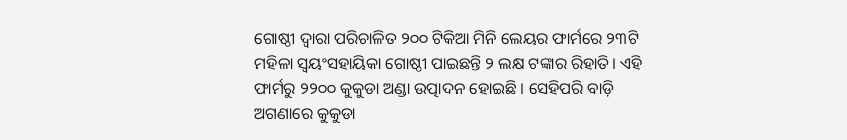ଗୋଷ୍ଠୀ ଦ୍ୱାରା ପରିଚାଳିତ ୨୦୦ ଟିକିଆ ମିନି ଲେୟର ଫାର୍ମରେ ୨୩ଟି ମହିଳା ସ୍ୱୟଂସହାୟିକା ଗୋଷ୍ଠୀ ପାଇଛନ୍ତି ୨ ଲକ୍ଷ ଟଙ୍କାର ରିହାତି। ଏହି ଫାର୍ମରୁ ୨୨୦୦ କୁକୁଡା ଅଣ୍ଡା ଉତ୍ପାଦନ ହୋଇଛି । ସେହିପରି ବାଡ଼ି ଅଗଣାରେ କୁକୁଡା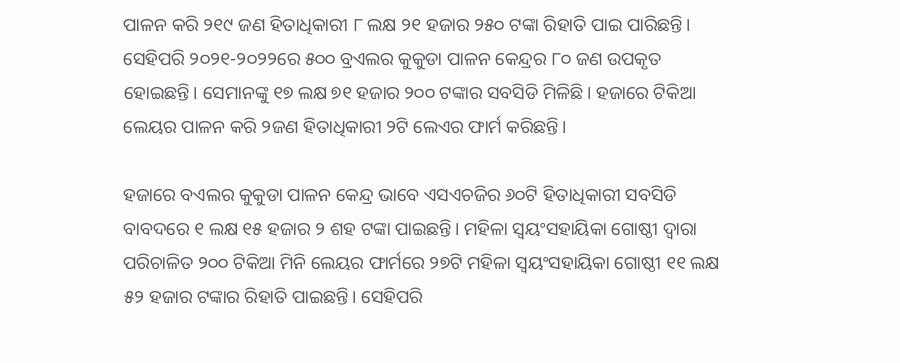ପାଳନ କରି ୨୧୯ ଜଣ ହିତାଧିକାରୀ ୮ ଲକ୍ଷ ୨୧ ହଜାର ୨୫୦ ଟଙ୍କା ରିହାତି ପାଇ ପାରିଛନ୍ତି। ସେହିପରି ୨୦୨୧-୨୦୨୨ରେ ୫୦୦ ବ୍ରଏଲର କୁକୁଡା ପାଳନ କେନ୍ଦ୍ରର ୮୦ ଜଣ ଉପକୃତ ହୋଇଛନ୍ତି। ସେମାନଙ୍କୁ ୧୭ ଲକ୍ଷ ୭୧ ହଜାର ୨୦୦ ଟଙ୍କାର ସବସିଡି ମିଳିଛି। ହଜାରେ ଟିକିଆ ଲେୟର ପାଳନ କରି ୨ଜଣ ହିତାଧିକାରୀ ୨ଟି ଲେଏର ଫାର୍ମ କରିଛନ୍ତି।

ହଜାରେ ବଏଲର କୁକୁଡା ପାଳନ କେନ୍ଦ୍ର ଭାବେ ଏସଏଚଜିର ୬୦ଟି ହିତାଧିକାରୀ ସବସିଡି ବାବଦରେ ୧ ଲକ୍ଷ ୧୫ ହଜାର ୨ ଶହ ଟଙ୍କା ପାଇଛନ୍ତି। ମହିଳା ସ୍ୱୟଂସହାୟିକା ଗୋଷ୍ଠୀ ଦ୍ୱାରା ପରିଚାଳିତ ୨୦୦ ଟିକିଆ ମିନି ଲେୟର ଫାର୍ମରେ ୨୭ଟି ମହିଳା ସ୍ୱୟଂସହାୟିକା ଗୋଷ୍ଠୀ ୧୧ ଲକ୍ଷ ୫୨ ହଜାର ଟଙ୍କାର ରିହାତି ପାଇଛନ୍ତି। ସେହିପରି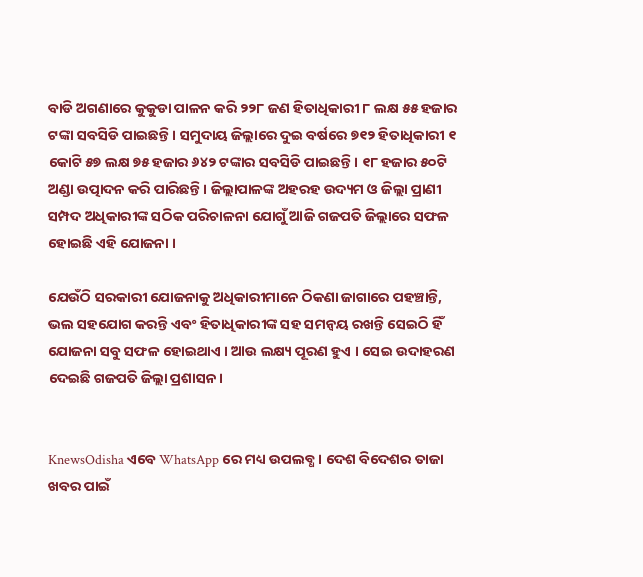ବାଡି ଅଗଣାରେ କୁକୁଡା ପାଳନ କରି ୨୨୮ ଜଣ ହିତାଧିକାରୀ ୮ ଲକ୍ଷ ୫୫ ହଜାର ଟଙ୍କା ସବସିଡି ପାଇଛନ୍ତି। ସମୁଦାୟ ଜିଲ୍ଲାରେ ଦୁଇ ବର୍ଷରେ ୭୧୨ ହିତାଧିକାରୀ ୧ କୋଟି ୫୭ ଲକ୍ଷ ୭୫ ହଜାର ୬୪୨ ଟଙ୍କାର ସବସିଡି ପାଇଛନ୍ତି। ୧୮ ହଜାର ୫୦ଟି ଅଣ୍ଡା ଉତ୍ପାଦନ କରି ପାରିଛନ୍ତି। ଜିଲ୍ଲାପାଳଙ୍କ ଅହରହ ଉଦ୍ୟମ ଓ ଜିଲ୍ଲା ପ୍ରାଣୀ ସମ୍ପଦ ଅଧିକାରୀଙ୍କ ସଠିକ ପରିଚାଳନା ଯୋଗୁଁ ଆଜି ଗଜପତି ଜିଲ୍ଲାରେ ସଫଳ ହୋଇଛି ଏହି ଯୋଜନା ।

ଯେଉଁଠି ସରକାରୀ ଯୋଜନାକୁ ଅଧିକାରୀମାନେ ଠିକଣା ଜାଗାରେ ପହଞ୍ଚାନ୍ତି, ଭଲ ସହଯୋଗ କରନ୍ତି ଏବଂ ହିତାଧିକାରୀଙ୍କ ସହ ସମନ୍ଵୟ ରଖନ୍ତି ସେଇଠି ହିଁ ଯୋଜନା ସବୁ ସଫଳ ହୋଇଥାଏ । ଆଉ ଲକ୍ଷ୍ୟ ପୂରଣ ହୁଏ । ସେଇ ଉଦାହରଣ ଦେଇଛି ଗଜପତି ଜିଲ୍ଲା ପ୍ରଶାସନ।


KnewsOdisha ଏବେ WhatsApp ରେ ମଧ୍ୟ ଉପଲବ୍ଧ । ଦେଶ ବିଦେଶର ତାଜା ଖବର ପାଇଁ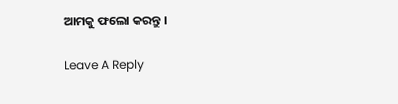ଆମକୁ ଫଲୋ କରନ୍ତୁ ।

Leave A Reply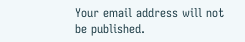Your email address will not be published.